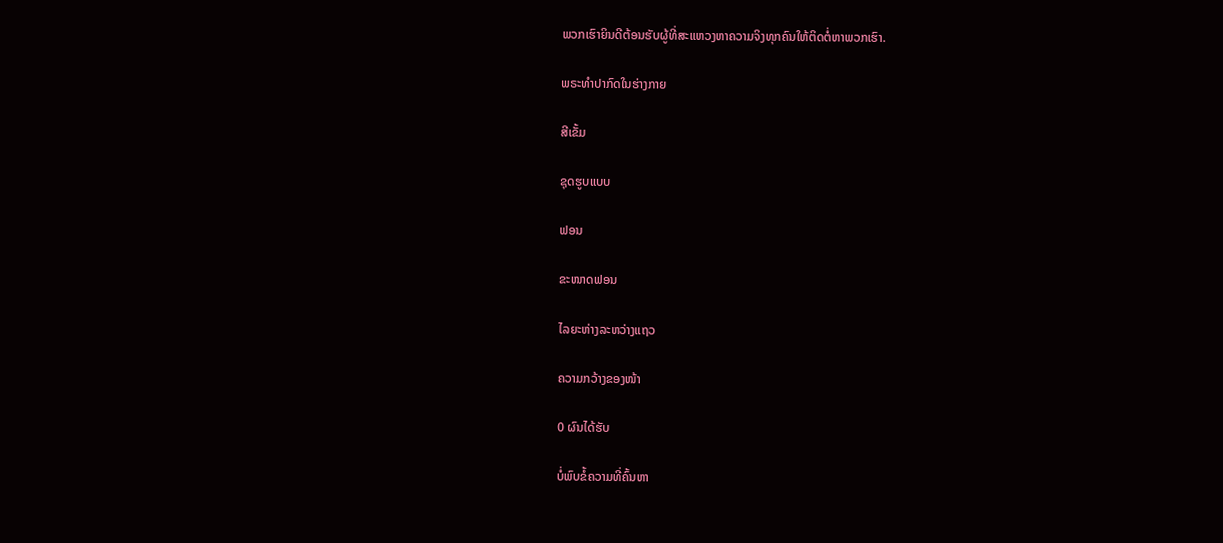ພວກເຮົາຍິນດີຕ້ອນຮັບຜູ້ທີ່ສະແຫວງຫາຄວາມຈິງທຸກຄົນໃຫ້ຕິດຕໍ່ຫາພວກເຮົາ.

ພຣະທໍາປາກົດໃນຮ່າງກາຍ

ສີເຂັ້ມ

ຊຸດຮູບແບບ

ຟອນ

ຂະໜາດຟອນ

ໄລຍະຫ່າງລະຫວ່າງແຖວ

ຄວາມກວ້າງຂອງໜ້າ

0 ຜົນໄດ້ຮັບ

ບໍ່ພົບຂໍ້ຄວາມທີ່ຄົ້ນຫາ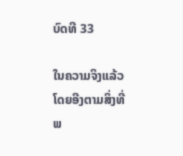ບົດທີ 33

ໃນຄວາມຈິງແລ້ວ ໂດຍອີງຕາມສິ່ງທີ່ພ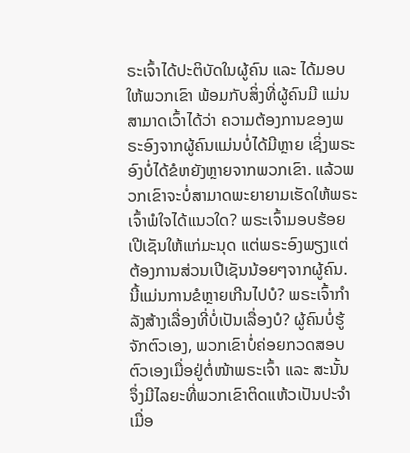ຣະເຈົ້າໄດ້ປະຕິບັດໃນຜູ້ຄົນ ແລະ ໄດ້ມອບໃຫ້ພວກເຂົາ ພ້ອມກັບສິ່ງທີ່ຜູ້ຄົນມີ ແມ່ນສາມາດເວົ້າໄດ້ວ່າ ຄວາມຕ້ອງການຂອງພຣະອົງຈາກຜູ້ຄົນແມ່ນບໍ່ໄດ້ມີຫຼາຍ ເຊິ່ງພຣະອົງບໍ່ໄດ້ຂໍຫຍັງຫຼາຍຈາກພວກເຂົາ. ແລ້ວພວກເຂົາຈະບໍ່ສາມາດພະຍາຍາມເຮັດໃຫ້ພຣະເຈົ້າພໍໃຈໄດ້ແນວໃດ? ພຣະເຈົ້າມອບຮ້ອຍເປີເຊັນໃຫ້ແກ່ມະນຸດ ແຕ່ພຣະອົງພຽງແຕ່ຕ້ອງການສ່ວນເປີເຊັນນ້ອຍໆຈາກຜູ້ຄົນ. ນີ້ແມ່ນການຂໍຫຼາຍເກີນໄປບໍ? ພຣະເຈົ້າກໍາລັງສ້າງເລື່ອງທີ່ບໍ່ເປັນເລື່ອງບໍ? ຜູ້ຄົນບໍ່ຮູ້ຈັກຕົວເອງ, ພວກເຂົາບໍ່ຄ່ອຍກວດສອບຕົວເອງເມື່ອຢູ່ຕໍ່ໜ້າພຣະເຈົ້າ ແລະ ສະນັ້ນ ຈຶ່ງມີໄລຍະທີ່ພວກເຂົາຕິດແຫ້ວເປັນປະຈໍາ ເມື່ອ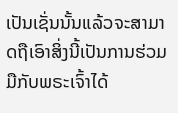ເປັນເຊັ່ນນັ້ນແລ້ວຈະສາມາດຖືເອົາສິ່ງນີ້ເປັນການຮ່ວມມືກັບພຣະເຈົ້າໄດ້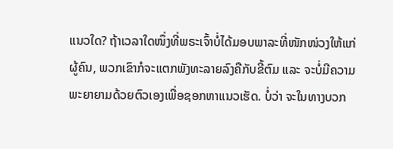ແນວໃດ? ຖ້າເວລາໃດໜຶ່ງທີ່ພຣະເຈົ້າບໍ່ໄດ້ມອບພາລະທີ່ໜັກໜ່ວງໃຫ້ແກ່ຜູ້ຄົນ, ພວກເຂົາກໍຈະແຕກພັງທະລາຍລົງຄືກັບຂີ້ຕົມ ແລະ ຈະບໍ່ມີຄວາມພະຍາຍາມດ້ວຍຕົວເອງເພື່ອຊອກຫາແນວເຮັດ. ບໍ່ວ່າ ຈະໃນທາງບວກ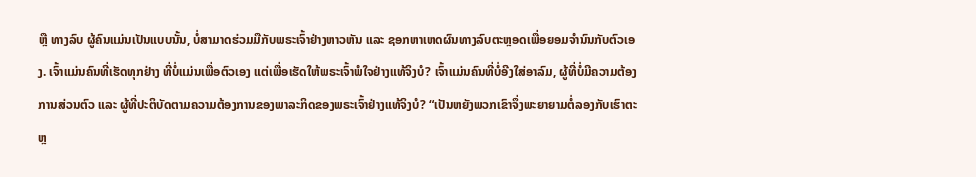ຫຼື ທາງລົບ ຜູ້ຄົນແມ່ນເປັນແບບນັ້ນ, ບໍ່ສາມາດຮ່ວມມືກັບພຣະເຈົ້າຢ່າງຫາວຫັນ ແລະ ຊອກຫາເຫດຜົນທາງລົບຕະຫຼອດເພື່ອຍອມຈໍານົນກັບຕົວເອງ. ເຈົ້າແມ່ນຄົນທີ່ເຮັດທຸກຢ່າງ ທີ່ບໍ່ແມ່ນເພື່ອຕົວເອງ ແຕ່ເພື່ອເຮັດໃຫ້ພຣະເຈົ້າພໍໃຈຢ່າງແທ້ຈິງບໍ? ເຈົ້າແມ່ນຄົນທີ່ບໍ່ອີງໃສ່ອາລົມ, ຜູ້ທີ່ບໍ່ມີຄວາມຕ້ອງການສ່ວນຕົວ ແລະ ຜູ້ທີ່ປະຕິບັດຕາມຄວາມຕ້ອງການຂອງພາລະກິດຂອງພຣະເຈົ້າຢ່າງແທ້ຈິງບໍ? “ເປັນຫຍັງພວກເຂົາຈຶ່ງພະຍາຍາມຕໍ່ລອງກັບເຮົາຕະຫຼ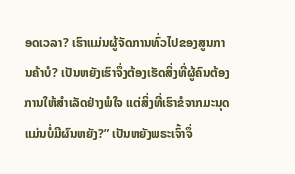ອດເວລາ? ເຮົາແມ່ນຜູ້ຈັດການທົ່ວໄປຂອງສູນການຄ້າບໍ? ເປັນຫຍັງເຮົາຈຶ່ງຕ້ອງເຮັດສິ່ງທີ່ຜູ້ຄົນຕ້ອງການໃຫ້ສໍາເລັດຢ່າງພໍໃຈ ແຕ່ສິ່ງທີ່ເຮົາຂໍຈາກມະນຸດແມ່ນບໍ່ມີຜົນຫຍັງ?” ເປັນຫຍັງພຣະເຈົ້າຈຶ່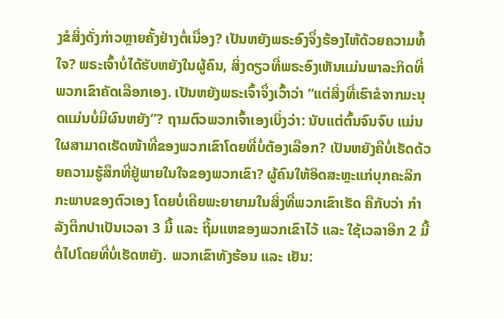ງຂໍສິ່ງດັ່ງກ່າວຫຼາຍຄັ້ງຢ່າງຕໍ່ເນື່ອງ? ເປັນຫຍັງພຣະອົງຈຶ່ງຮ້ອງໄຫ້ດ້ວຍຄວາມທໍ້ໃຈ? ພຣະເຈົ້າບໍ່ໄດ້ຮັບຫຍັງໃນຜູ້ຄົນ, ສິ່ງດຽວທີ່ພຣະອົງເຫັນແມ່ນພາລະກິດທີ່ພວກເຂົາຄັດເລືອກເອງ. ເປັນຫຍັງພຣະເຈົ້າຈຶ່ງເວົ້າວ່າ “ແຕ່ສິ່ງທີ່ເຮົາຂໍຈາກມະນຸດແມ່ນບໍ່ມີຜົນຫຍັງ”? ຖາມຕົວພວກເຈົ້າເອງເບິ່ງວ່າ: ນັບແຕ່ຕົ້ນຈົນຈົບ ແມ່ນໃຜສາມາດເຮັດໜ້າທີ່ຂອງພວກເຂົາໂດຍທີ່ບໍ່ຕ້ອງເລືອກ? ເປັນຫຍັງຄືບໍ່ເຮັດດ້ວຍຄວາມຮູ້ສຶກທີ່ຢູ່ພາຍໃນໃຈຂອງພວກເຂົາ? ຜູ້ຄົນໃຫ້ອິດສະຫຼະແກ່ບຸກຄະລິກກະພາບຂອງຕົວເອງ ໂດຍບໍ່ເຄີຍພະຍາຍາມໃນສິ່ງທີ່ພວກເຂົາເຮັດ ຄືກັບວ່າ ກໍາລັງຕຶກປາເປັນເວລາ 3 ມື້ ແລະ ຖິ້ມແຫຂອງພວກເຂົາໄວ້ ແລະ ໃຊ້ເວລາອີກ 2 ມື້ຕໍ່ໄປໂດຍທີ່ບໍ່ເຮັດຫຍັງ. ພວກເຂົາທັງຮ້ອນ ແລະ ເຢັນ: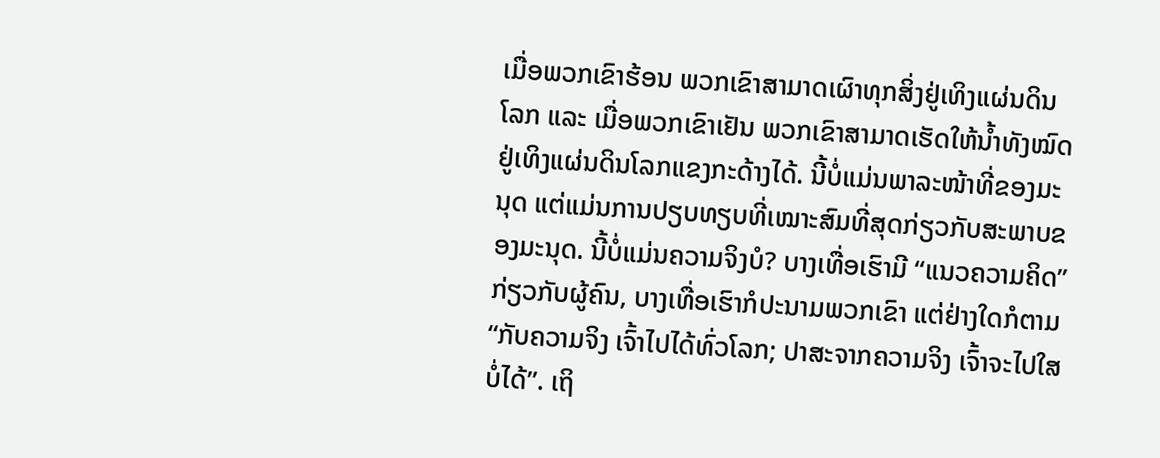ເມື່ອພວກເຂົາຮ້ອນ ພວກເຂົາສາມາດເຜົາທຸກສິ່ງຢູ່ເທິງແຜ່ນດິນໂລກ ແລະ ເມື່ອພວກເຂົາເຢັນ ພວກເຂົາສາມາດເຮັດໃຫ້ນໍ້າທັງໝົດຢູ່ເທິງແຜ່ນດິນໂລກແຂງກະດ້າງໄດ້. ນີ້ບໍ່ແມ່ນພາລະໜ້າທີ່ຂອງມະນຸດ ແຕ່ແມ່ນການປຽບທຽບທີ່ເໝາະສົມທີ່ສຸດກ່ຽວກັບສະພາບຂອງມະນຸດ. ນີ້ບໍ່ແມ່ນຄວາມຈິງບໍ? ບາງເທື່ອເຮົາມີ “ແນວຄວາມຄິດ” ກ່ຽວກັບຜູ້ຄົນ, ບາງເທື່ອເຮົາກໍປະນາມພວກເຂົາ ແຕ່ຢ່າງໃດກໍຕາມ “ກັບຄວາມຈິງ ເຈົ້າໄປໄດ້ທົ່ວໂລກ; ປາສະຈາກຄວາມຈິງ ເຈົ້າຈະໄປໃສບໍ່ໄດ້”. ເຖິ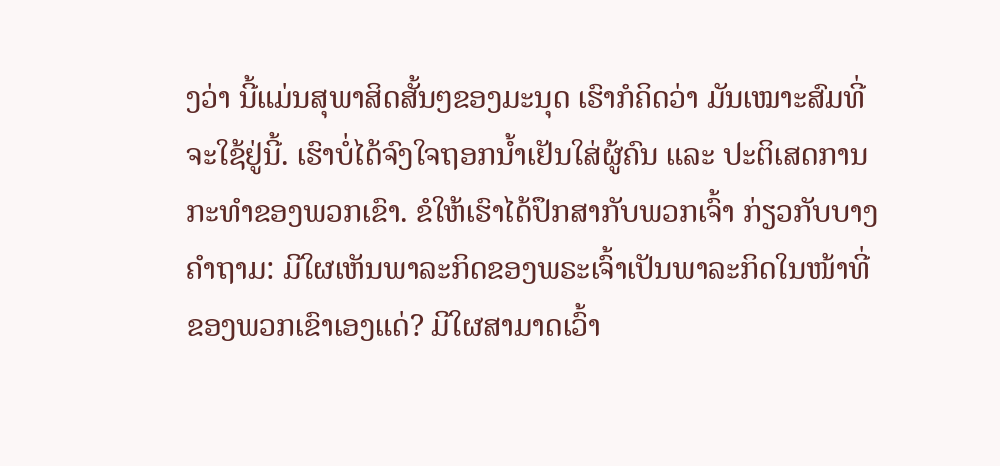ງວ່າ ນີ້ແມ່ນສຸພາສິດສັ້ນໆຂອງມະນຸດ ເຮົາກໍຄິດວ່າ ມັນເໝາະສົມທີ່ຈະໃຊ້ຢູ່ນີ້. ເຮົາບໍ່ໄດ້ຈົງໃຈຖອກນໍ້າເຢັນໃສ່ຜູ້ຄົນ ແລະ ປະຕິເສດການກະທໍາຂອງພວກເຂົາ. ຂໍໃຫ້ເຮົາໄດ້ປຶກສາກັບພວກເຈົ້າ ກ່ຽວກັບບາງຄໍາຖາມ: ມີໃຜເຫັນພາລະກິດຂອງພຣະເຈົ້າເປັນພາລະກິດໃນໜ້າທີ່ຂອງພວກເຂົາເອງແດ່? ມີໃຜສາມາດເວົ້າ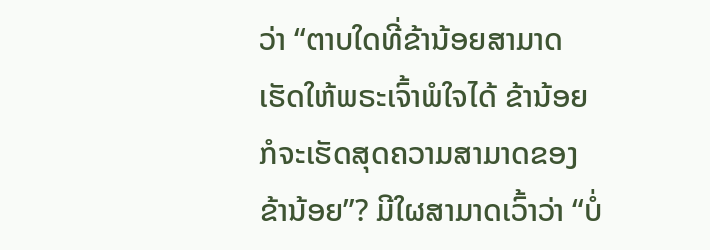ວ່າ “ຕາບໃດທີ່ຂ້ານ້ອຍສາມາດເຮັດໃຫ້ພຣະເຈົ້າພໍໃຈໄດ້ ຂ້ານ້ອຍກໍຈະເຮັດສຸດຄວາມສາມາດຂອງຂ້ານ້ອຍ”? ມີໃຜສາມາດເວົ້າວ່າ “ບໍ່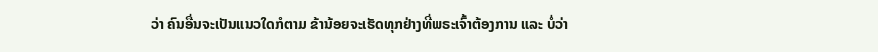ວ່າ ຄົນອື່ນຈະເປັນແນວໃດກໍຕາມ ຂ້ານ້ອຍຈະເຮັດທຸກຢ່າງທີ່ພຣະເຈົ້າຕ້ອງການ ແລະ ບໍ່ວ່າ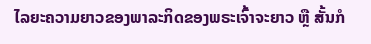ໄລຍະຄວາມຍາວຂອງພາລະກິດຂອງພຣະເຈົ້າຈະຍາວ ຫຼື ສັ້ນກໍ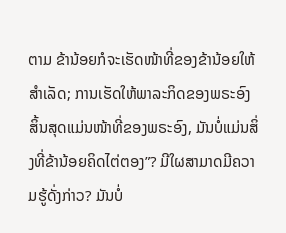ຕາມ ຂ້ານ້ອຍກໍຈະເຮັດໜ້າທີ່ຂອງຂ້ານ້ອຍໃຫ້ສໍາເລັດ; ການເຮັດໃຫ້ພາລະກິດຂອງພຣະອົງສິ້ນສຸດແມ່ນໜ້າທີ່ຂອງພຣະອົງ, ມັນບໍ່ແມ່ນສິ່ງທີ່ຂ້ານ້ອຍຄິດໄຕ່ຕອງ”? ມີໃຜສາມາດມີຄວາມຮູ້ດັ່ງກ່າວ? ມັນບໍ່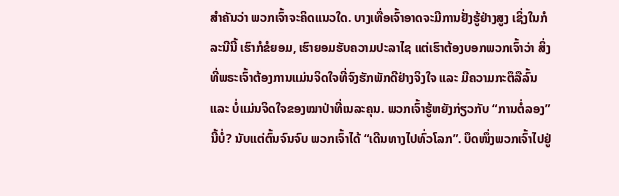ສໍາຄັນວ່າ ພວກເຈົ້າຈະຄິດແນວໃດ. ບາງເທື່ອເຈົ້າອາດຈະມີການຢັ່ງຮູ້ຢ່າງສູງ ເຊິ່ງໃນກໍລະນີນີ້ ເຮົາກໍຂໍຍອມ, ເຮົາຍອມຮັບຄວາມປະລາໄຊ ແຕ່ເຮົາຕ້ອງບອກພວກເຈົ້າວ່າ ສິ່ງທີ່ພຣະເຈົ້າຕ້ອງການແມ່ນຈິດໃຈທີ່ຈົງຮັກພັກດີຢ່າງຈິງໃຈ ແລະ ມີຄວາມກະຕຶລືລົ້ນ ແລະ ບໍ່ແມ່ນຈິດໃຈຂອງໝາປ່າທີ່ເນລະຄຸນ. ພວກເຈົ້າຮູ້ຫຍັງກ່ຽວກັບ “ການຕໍ່ລອງ” ນີ້ບໍ່? ນັບແຕ່ຕົ້ນຈົນຈົບ ພວກເຈົ້າໄດ້ “ເດີນທາງໄປທົ່ວໂລກ”. ບຶດໜຶ່ງພວກເຈົ້າໄປຢູ່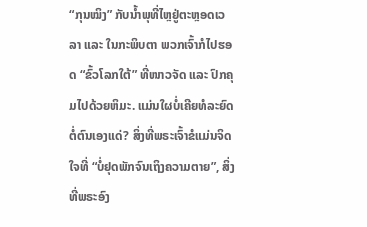“ກຸນໝິງ” ກັບນໍ້າພຸທີ່ໄຫຼຢູ່ຕະຫຼອດເວລາ ແລະ ໃນກະພິບຕາ ພວກເຈົ້າກໍໄປຮອດ “ຂົ້ວໂລກໃຕ້” ທີ່ໜາວຈັດ ແລະ ປົກຄຸມໄປດ້ວຍຫິມະ. ແມ່ນໃຜບໍ່ເຄີຍທໍລະຍົດຕໍ່ຕົນເອງແດ່? ສິ່ງທີ່ພຣະເຈົ້າຂໍແມ່ນຈິດໃຈທີ່ “ບໍ່ຢຸດພັກຈົນເຖິງຄວາມຕາຍ”, ສິ່ງທີ່ພຣະອົງ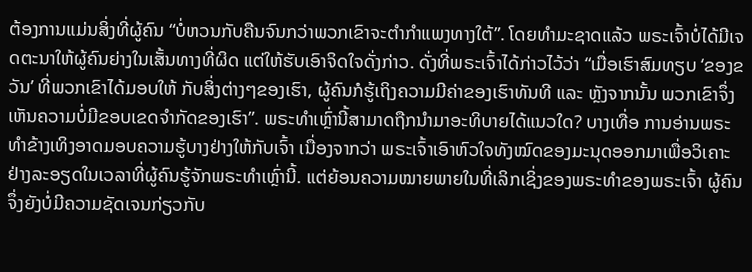ຕ້ອງການແມ່ນສິ່ງທີ່ຜູ້ຄົນ “ບໍ່ຫວນກັບຄືນຈົນກວ່າພວກເຂົາຈະຕໍາກໍາແພງທາງໃຕ້”. ໂດຍທໍາມະຊາດແລ້ວ ພຣະເຈົ້າບໍ່ໄດ້ມີເຈດຕະນາໃຫ້ຜູ້ຄົນຍ່າງໃນເສັ້ນທາງທີ່ຜິດ ແຕ່ໃຫ້ຮັບເອົາຈິດໃຈດັ່ງກ່າວ. ດັ່ງທີ່ພຣະເຈົ້າໄດ້ກ່າວໄວ້ວ່າ “ເມື່ອເຮົາສົມທຽບ ‘ຂອງຂວັນ’ ທີ່ພວກເຂົາໄດ້ມອບໃຫ້ ກັບສິ່ງຕ່າງໆຂອງເຮົາ, ຜູ້ຄົນກໍຮູ້ເຖິງຄວາມມີຄ່າຂອງເຮົາທັນທີ ແລະ ຫຼັງຈາກນັ້ນ ພວກເຂົາຈຶ່ງເຫັນຄວາມບໍ່ມີຂອບເຂດຈໍາກັດຂອງເຮົາ”. ພຣະທໍາເຫຼົ່ານີ້ສາມາດຖືກນໍາມາອະທິບາຍໄດ້ແນວໃດ? ບາງເທື່ອ ການອ່ານພຣະທໍາຂ້າງເທິງອາດມອບຄວາມຮູ້ບາງຢ່າງໃຫ້ກັບເຈົ້າ ເນື່ອງຈາກວ່າ ພຣະເຈົ້າເອົາຫົວໃຈທັງໝົດຂອງມະນຸດອອກມາເພື່ອວິເຄາະຢ່າງລະອຽດໃນເວລາທີ່ຜູ້ຄົນຮູ້ຈັກພຣະທໍາເຫຼົ່ານີ້. ແຕ່ຍ້ອນຄວາມໝາຍພາຍໃນທີ່ເລິກເຊິ່ງຂອງພຣະທໍາຂອງພຣະເຈົ້າ ຜູ້ຄົນຈຶ່ງຍັງບໍ່ມີຄວາມຊັດເຈນກ່ຽວກັບ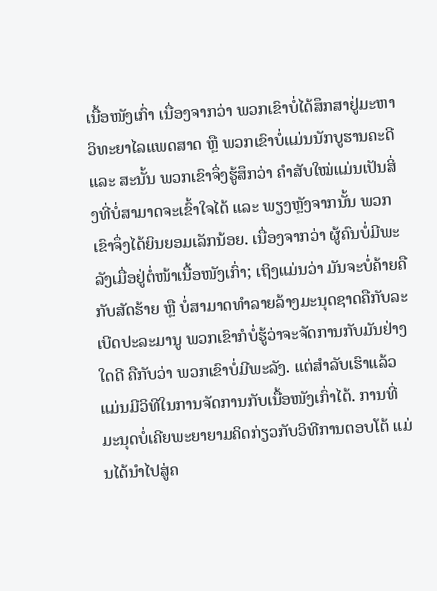ເນື້ອໜັງເກົ່າ ເນື່ອງຈາກວ່າ ພວກເຂົາບໍ່ໄດ້ສຶກສາຢູ່ມະຫາວິທະຍາໄລແພດສາດ ຫຼື ພວກເຂົາບໍ່ແມ່ນນັກບູຮານຄະດີ ແລະ ສະນັ້ນ ພວກເຂົາຈຶ່ງຮູ້ສຶກວ່າ ຄໍາສັບໃໝ່ແມ່ນເປັນສິ່ງທີ່ບໍ່ສາມາດຈະເຂົ້າໃຈໄດ້ ແລະ ພຽງຫຼັງຈາກນັ້ນ ພວກເຂົາຈຶ່ງໄດ້ຍິນຍອມເລັກນ້ອຍ. ເນື່ອງຈາກວ່າ ຜູ້ຄົນບໍ່ມີພະລັງເມື່ອຢູ່ຕໍ່ໜ້າເນື້ອໜັງເກົ່າ; ເຖິງແມ່ນວ່າ ມັນຈະບໍ່ຄ້າຍຄືກັບສັດຮ້າຍ ຫຼື ບໍ່ສາມາດທໍາລາຍລ້າງມະນຸດຊາດຄືກັບລະເບີດປະລະມານູ ພວກເຂົາກໍບໍ່ຮູ້ວ່າຈະຈັດການກັບມັນຢ່າງໃດດີ ຄືກັບວ່າ ພວກເຂົາບໍ່ມີພະລັງ. ແຕ່ສໍາລັບເຮົາແລ້ວ ແມ່ນມີວິທີໃນການຈັດການກັບເນື້ອໜັງເກົ່າໄດ້. ການທີ່ມະນຸດບໍ່ເຄີຍພະຍາຍາມຄິດກ່ຽວກັບວິທີການຕອບໂຕ້ ແມ່ນໄດ້ນໍາໄປສູ່ຄ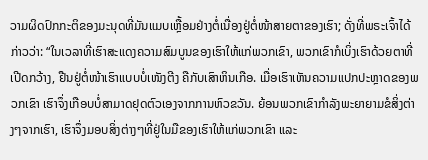ວາມຜິດປົກກະຕິຂອງມະນຸດທີ່ມັນແມບເຫຼື້ອມຢ່າງຕໍ່ເນື່ອງຢູ່ຕໍ່ໜ້າສາຍຕາຂອງເຮົາ; ດັ່ງທີ່ພຣະເຈົ້າໄດ້ກ່າວວ່າ: “ໃນເວລາທີ່ເຮົາສະແດງຄວາມສົມບູນຂອງເຮົາໃຫ້ແກ່ພວກເຂົາ, ພວກເຂົາກໍເບິ່ງເຮົາດ້ວຍຕາທີ່ເປີດກວ້າງ, ຢືນຢູ່ຕໍ່ໜ້າເຮົາແບບບໍ່ເໜັງຕີງ ຄືກັບເສົາຫິນເກືອ. ເມື່ອເຮົາເຫັນຄວາມແປກປະຫຼາດຂອງພວກເຂົາ ເຮົາຈຶ່ງເກືອບບໍ່ສາມາດຢຸດຕົວເອງຈາກການຫົວຂວັນ. ຍ້ອນພວກເຂົາກໍາລັງພະຍາຍາມຂໍສິ່ງຕ່າງໆຈາກເຮົາ, ເຮົາຈຶ່ງມອບສິ່ງຕ່າງໆທີ່ຢູ່ໃນມືຂອງເຮົາໃຫ້ແກ່ພວກເຂົາ ແລະ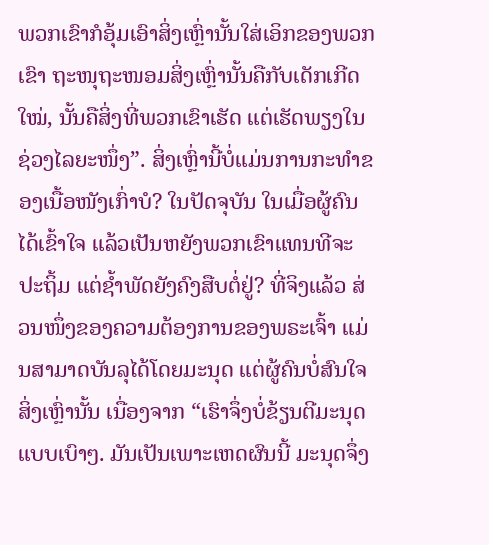ພວກເຂົາກໍອຸ້ມເອົາສິ່ງເຫຼົ່ານັ້ນໃສ່ເອິກຂອງພວກເຂົາ ຖະໜຸຖະໜອມສິ່ງເຫຼົ່ານັ້ນຄືກັບເດັກເກີດໃໝ່, ນັ້ນຄືສິ່ງທີ່ພວກເຂົາເຮັດ ແຕ່ເຮັດພຽງໃນຊ່ວງໄລຍະໜຶ່ງ”. ສິ່ງເຫຼົ່ານີ້ບໍ່ແມ່ນການກະທໍາຂອງເນື້ອໜັງເກົ່າບໍ? ໃນປັດຈຸບັນ ໃນເມື່ອຜູ້ຄົນໄດ້ເຂົ້າໃຈ ແລ້ວເປັນຫຍັງພວກເຂົາແທນທີຈະປະຖິ້ມ ແຕ່ຊໍ້າພັດຍັງຄົງສືບຕໍ່ຢູ່? ທີ່ຈິງແລ້ວ ສ່ວນໜຶ່ງຂອງຄວາມຕ້ອງການຂອງພຣະເຈົ້າ ແມ່ນສາມາດບັນລຸໄດ້ໂດຍມະນຸດ ແຕ່ຜູ້ຄົນບໍ່ສົນໃຈສິ່ງເຫຼົ່ານັ້ນ ເນື່ອງຈາກ “ເຮົາຈຶ່ງບໍ່ຂ້ຽນຕີມະນຸດແບບເບົາໆ. ມັນເປັນເພາະເຫດຜົນນີ້ ມະນຸດຈຶ່ງ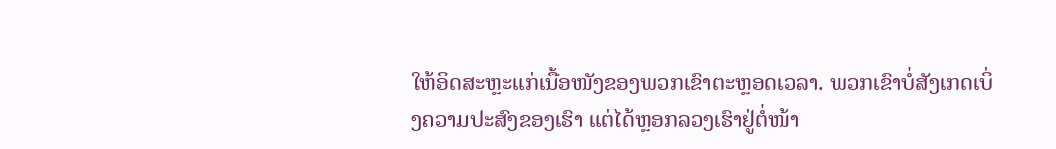ໃຫ້ອິດສະຫຼະແກ່ເນື້ອໜັງຂອງພວກເຂົາຕະຫຼອດເວລາ. ພວກເຂົາບໍ່ສັງເກດເບິ່ງຄວາມປະສົງຂອງເຮົາ ແຕ່ໄດ້ຫຼອກລວງເຮົາຢູ່ຕໍ່ໜ້າ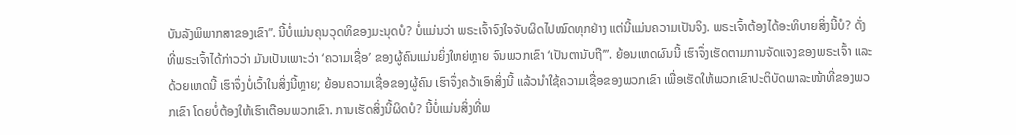ບັນລັງພິພາກສາຂອງເຂົາ”. ນີ້ບໍ່ແມ່ນຄຸນວຸດທິຂອງມະນຸດບໍ? ບໍ່ແມ່ນວ່າ ພຣະເຈົ້າຈົງໃຈຈັບຜິດໄປໝົດທຸກຢ່າງ ແຕ່ນີ້ແມ່ນຄວາມເປັນຈິງ. ພຣະເຈົ້າຕ້ອງໄດ້ອະທິບາຍສິ່ງນີ້ບໍ? ດັ່ງທີ່ພຣະເຈົ້າໄດ້ກ່າວວ່າ ມັນເປັນເພາະວ່າ ‘ຄວາມເຊື່ອ’ ຂອງຜູ້ຄົນແມ່ນຍິ່ງໃຫຍ່ຫຼາຍ ຈົນພວກເຂົາ ‘ເປັນຕານັບຖື’”. ຍ້ອນເຫດຜົນນີ້ ເຮົາຈຶ່ງເຮັດຕາມການຈັດແຈງຂອງພຣະເຈົ້າ ແລະ ດ້ວຍເຫດນີ້ ເຮົາຈຶ່ງບໍ່ເວົ້າໃນສິ່ງນີ້ຫຼາຍ; ຍ້ອນຄວາມເຊື່ອຂອງຜູ້ຄົນ ເຮົາຈຶ່ງຄວ້າເອົາສິ່ງນີ້ ແລ້ວນໍາໃຊ້ຄວາມເຊື່ອຂອງພວກເຂົາ ເພື່ອເຮັດໃຫ້ພວກເຂົາປະຕິບັດພາລະໜ້າທີ່ຂອງພວກເຂົາ ໂດຍບໍ່ຕ້ອງໃຫ້ເຮົາເຕືອນພວກເຂົາ. ການເຮັດສິ່ງນີ້ຜິດບໍ? ນີ້ບໍ່ແມ່ນສິ່ງທີ່ພ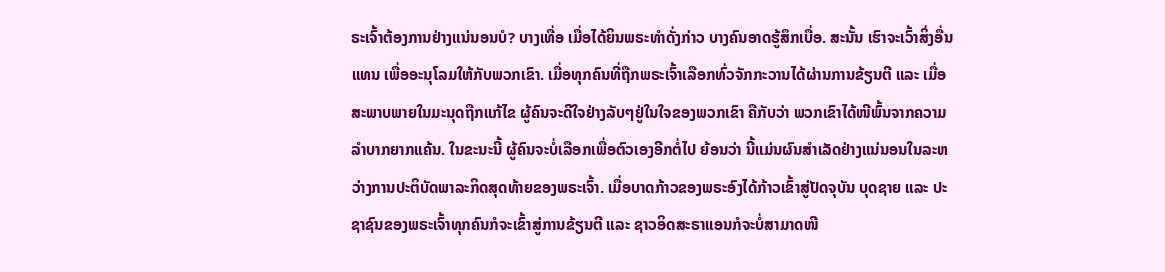ຣະເຈົ້າຕ້ອງການຢ່າງແນ່ນອນບໍ? ບາງເທື່ອ ເມື່ອໄດ້ຍິນພຣະທໍາດັ່ງກ່າວ ບາງຄົນອາດຮູ້ສຶກເບື່ອ. ສະນັ້ນ ເຮົາຈະເວົ້າສິ່ງອື່ນແທນ ເພື່ອອະນຸໂລມໃຫ້ກັບພວກເຂົາ. ເມື່ອທຸກຄົນທີ່ຖືກພຣະເຈົ້າເລືອກທົ່ວຈັກກະວານໄດ້ຜ່ານການຂ້ຽນຕີ ແລະ ເມື່ອສະພາບພາຍໃນມະນຸດຖືກແກ້ໄຂ ຜູ້ຄົນຈະດີໃຈຢ່າງລັບໆຢູ່ໃນໃຈຂອງພວກເຂົາ ຄືກັບວ່າ ພວກເຂົາໄດ້ໜີພົ້ນຈາກຄວາມລໍາບາກຍາກແຄ້ນ. ໃນຂະນະນີ້ ຜູ້ຄົນຈະບໍ່ເລືອກເພື່ອຕົວເອງອີກຕໍ່ໄປ ຍ້ອນວ່າ ນີ້ແມ່ນຜົນສໍາເລັດຢ່າງແນ່ນອນໃນລະຫວ່າງການປະຕິບັດພາລະກິດສຸດທ້າຍຂອງພຣະເຈົ້າ. ເມື່ອບາດກ້າວຂອງພຣະອົງໄດ້ກ້າວເຂົ້າສູ່ປັດຈຸບັນ ບຸດຊາຍ ແລະ ປະຊາຊົນຂອງພຣະເຈົ້າທຸກຄົນກໍຈະເຂົ້າສູ່ການຂ້ຽນຕີ ແລະ ຊາວອິດສະຣາແອນກໍຈະບໍ່ສາມາດໜີ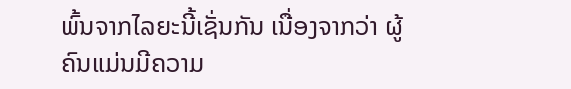ພົ້ນຈາກໄລຍະນີ້ເຊັ່ນກັນ ເນື່ອງຈາກວ່າ ຜູ້ຄົນແມ່ນມີຄວາມ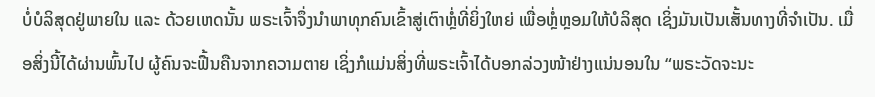ບໍ່ບໍລິສຸດຢູ່ພາຍໃນ ແລະ ດ້ວຍເຫດນັ້ນ ພຣະເຈົ້າຈຶ່ງນໍາພາທຸກຄົນເຂົ້າສູ່ເຕົາຫຼໍ່ທີ່ຍິ່ງໃຫຍ່ ເພື່ອຫຼໍ່ຫຼອມໃຫ້ບໍລິສຸດ ເຊິ່ງມັນເປັນເສັ້ນທາງທີ່ຈໍາເປັນ. ເມື່ອສິ່ງນີ້ໄດ້ຜ່ານພົ້ນໄປ ຜູ້ຄົນຈະຟື້ນຄືນຈາກຄວາມຕາຍ ເຊິ່ງກໍແມ່ນສິ່ງທີ່ພຣະເຈົ້າໄດ້ບອກລ່ວງໜ້າຢ່າງແນ່ນອນໃນ “ພຣະວັດຈະນະ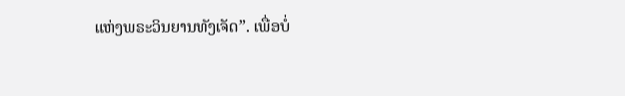ແຫ່ງພຣະວິນຍານທັງເຈັດ”. ເພື່ອບໍ່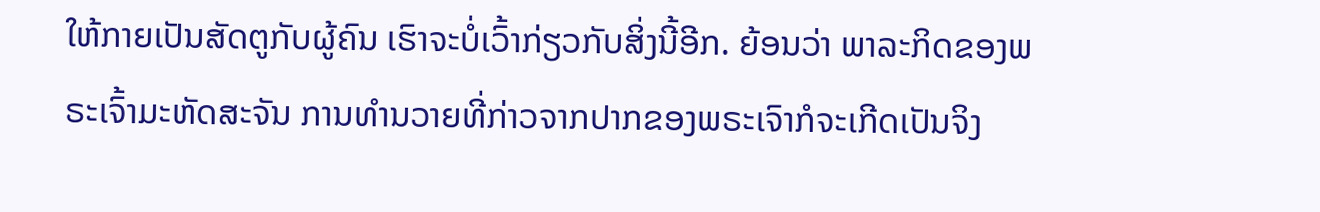ໃຫ້ກາຍເປັນສັດຕູກັບຜູ້ຄົນ ເຮົາຈະບໍ່ເວົ້າກ່ຽວກັບສິ່ງນີ້ອີກ. ຍ້ອນວ່າ ພາລະກິດຂອງພຣະເຈົ້າມະຫັດສະຈັນ ການທໍານວາຍທີ່ກ່າວຈາກປາກຂອງພຣະເຈົາກໍຈະເກີດເປັນຈິງ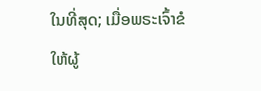ໃນທີ່ສຸດ; ເມື່ອພຣະເຈົ້າຂໍໃຫ້ຜູ້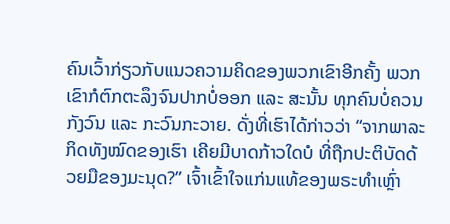ຄົນເວົ້າກ່ຽວກັບແນວຄວາມຄິດຂອງພວກເຂົາອີກຄັ້ງ ພວກເຂົາກໍຕົກຕະລຶງຈົນປາກບໍ່ອອກ ແລະ ສະນັ້ນ ທຸກຄົນບໍ່ຄວນກັງວົນ ແລະ ກະວົນກະວາຍ. ດັ່ງທີ່ເຮົາໄດ້ກ່າວວ່າ “ຈາກພາລະກິດທັງໝົດຂອງເຮົາ ເຄີຍມີບາດກ້າວໃດບໍ ທີ່ຖືກປະຕິບັດດ້ວຍມືຂອງມະນຸດ?” ເຈົ້າເຂົ້າໃຈແກ່ນແທ້ຂອງພຣະທໍາເຫຼົ່າ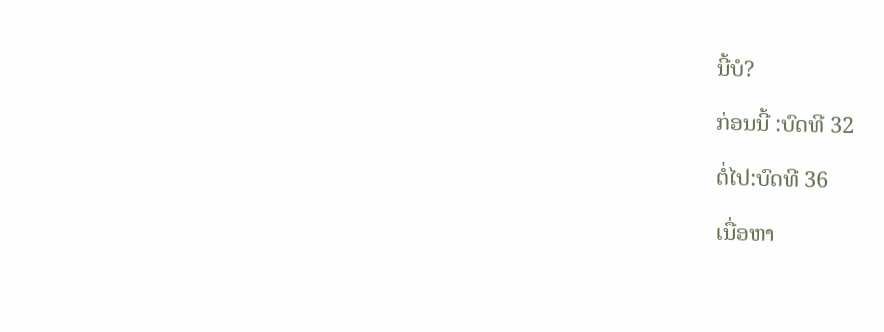ນີ້ບໍ?

ກ່ອນນີ້ :ບົດທີ 32

ຕໍ່ໄປ:ບົດທີ 36

ເນື່ອຫາ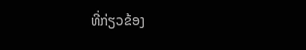ທີ່ກ່ຽວຂ້ອງ